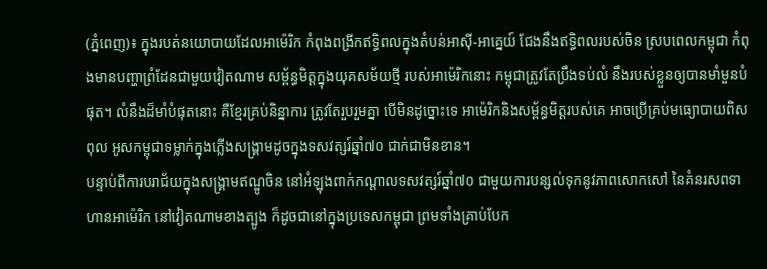(ភ្នំពេញ)៖ ក្នុងរបត់នយោបាយដែលអាម៉េរិក កំពុងពង្រីកឥទ្ធិពលក្នុងតំបន់អាស៊ី-អាគ្នេយ៍ ជែងនឹងឥទ្ធិពលរបស់ចិន ស្របពេលកម្ពុជា កំពុងមានបញ្ហាព្រំដែនជាមួយវៀតណាម សម្ព័ន្ធមិត្តក្នុងយុគសម័យថ្មី របស់អាម៉េរិកនោះ កម្ពុជាត្រូវតែប្រឹងទប់លំ នឹងរបស់ខ្លួនឲ្យបានមាំមួនបំផុត។ លំនឹងដ៏មាំបំផុតនោះ គឺខ្មែរគ្រប់និន្នាការ ត្រូវតែរួបរួមគ្នា បើមិនដូច្នោះទេ អាម៉េរិកនិងសម្ព័ន្ធមិត្តរបស់គេ អាចប្រើគ្រប់មធ្យោបាយពិសពុល អូសកម្ពុជាទម្លាក់ក្នុងភ្លើងសង្រ្គាមដូចក្នុងទសវត្សរ៍ឆ្នាំ៧០ ជាក់ជាមិនខាន។
បន្ទាប់ពីការបរាជ័យក្នុងសង្រ្គាមឥណ្ឌូចិន នៅអំឡុងពាក់កណ្តាលទសវត្សរ៍ឆ្នាំ៧០ ជាមួយការបន្សល់ទុកនូវភាពសោកសៅ នៃគំនរសពទាហានអាម៉េរិក នៅវៀតណាមខាងត្បូង ក៏ដូចជានៅក្នុងប្រទេសកម្ពុជា ព្រមទាំងគ្រាប់បែក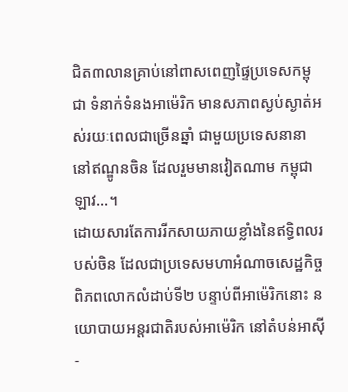ជិត៣លានគ្រាប់នៅពាសពេញផ្ទៃប្រទេសកម្ពុជា ទំនាក់ទំនងអាម៉េរិក មានសភាពស្ងប់ស្ងាត់អស់រយៈពេលជាច្រើនឆ្នាំ ជាមួយប្រទេសនានា នៅឥណ្ឌូនចិន ដែលរួមមានវៀតណាម កម្ពុជា ឡាវ...។
ដោយសារតែការរីកសាយភាយខ្លាំងនៃឥទ្ធិពលរបស់ចិន ដែលជាប្រទេសមហាអំណាចសេដ្ឋកិច្ចពិភពលោកលំដាប់ទី២ បន្ទាប់ពីអាម៉េរិកនោះ នយោបាយអន្តរជាតិរបស់អាម៉េរិក នៅតំបន់អាស៊ី-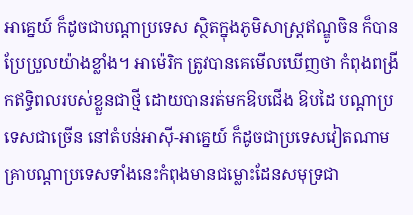អាគ្នេយ៍ ក៏ដូចជាបណ្តាប្រទេស ស្ថិតក្នុងភូមិសាស្រ្តឥណ្ឌូចិន ក៏បានប្រែប្រួលយ៉ាងខ្លាំង។ អាម៉េរិក ត្រូវបានគេមើលឃើញថា កំពុងពង្រីកឥទ្ធិពលរបស់ខ្លួនជាថ្មី ដោយបានរត់មកឱបជើង ឱបដៃ បណ្តាប្រទេសជាច្រើន នៅតំបន់អាស៊ី-អាគ្នេយ៍ ក៏ដូចជាប្រទេសវៀតណាម គ្រាបណ្តាប្រទេសទាំងនេះកំពុងមានជម្លោះដែនសមុទ្រជា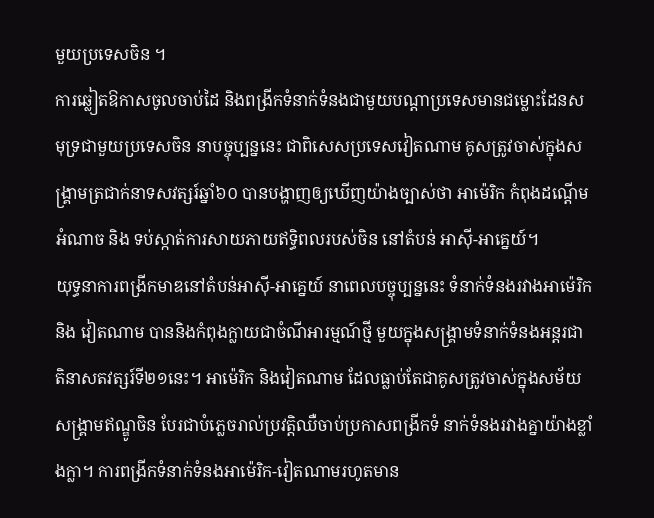មួយប្រទេសចិន ។
ការឆ្លៀតឱកាសចូលចាប់ដៃ និងពង្រីកទំនាក់ទំនងជាមួយបណ្តាប្រទេសមានជម្លោះដែនសមុទ្រជាមួយប្រទេសចិន នាបច្ចុប្បន្ននេះ ជាពិសេសប្រទេសវៀតណាម គូសត្រូវចាស់ក្នុងសង្រ្គាមត្រជាក់នាទសវត្សរ៍ឆ្នាំ៦០ បានបង្ហាញឲ្យឃើញយ៉ាងច្បាស់ថា អាម៉េរិក កំពុងដណ្តើមអំណាច និង ទប់ស្កាត់ការសាយភាយឥទ្ធិពលរបស់ចិន នៅតំបន់ អាស៊ី-អាគ្នេយ៍។
យុទ្ធនាការពង្រីកមាឌនៅតំបន់អាស៊ី-អាគ្នេយ៍ នាពេលបច្ចុប្បន្ននេះ ទំនាក់ទំនងរវាងអាម៉េរិក និង វៀតណាម បាននិងកំពុងក្លាយជាចំណីអារម្មណ៍ថ្មី មួយក្នុងសង្រ្គាមទំនាក់ទំនងអន្តរជាតិនាសតវត្សរ៍ទី២១នេះ។ អាម៉េរិក និងវៀតណាម ដែលធ្លាប់តែជាគូសត្រូវចាស់ក្នុងសម័យសង្រ្គាមឥណ្ឌូចិន បែរជាបំភ្លេចរាល់ប្រវត្តិឈឺចាប់ប្រកាសពង្រីកទំ នាក់ទំនងរវាងគ្នាយ៉ាងខ្លាំងក្លា។ ការពង្រីកទំនាក់ទំនងអាម៉េរិក-វៀតណាមរហូតមាន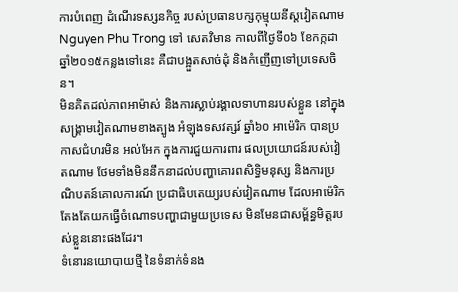ការបំពេញ ដំណើរទស្សនកិច្ច របស់ប្រធានបក្សកុម្មុយនីស្តវៀតណាម Nguyen Phu Trong ទៅ សេតវិមាន កាលពីថ្ងៃទី០៦ ខែកក្កដា ឆ្នាំ២០១៥កន្លងទៅនេះ គឺជាបង្អួតសាច់ដុំ និងកំញើញទៅប្រទេសចិន។
មិនគិតដល់ភាពអាម៉ាស់ និងការស្លាប់រង្គាលទាហានរបស់ខ្លួន នៅក្នុងសង្រ្គាមវៀតណាមខាងត្បូង អំឡុងទសវត្សរ៍ ឆ្នាំ៦០ អាម៉េរិក បានប្រកាសជំហរមិន អល់អែក ក្នុងការជួយការពារ ផលប្រយោជន៍របស់វៀតណាម ថែមទាំងមិននឹកនាដល់បញ្ហាគោរពសិទ្ធិមនុស្ស និងការប្រណិបតន៍គោលការណ៍ ប្រជាធិបតេយ្យរបស់វៀតណាម ដែលអាម៉េរិកតែងតែយកធ្វើចំណោទបញ្ហាជាមួយប្រទេស មិនមែនជាសម្ព័ន្ធមិត្តរបស់ខ្លួននោះផងដែរ។
ទំនោរនយោបាយថ្មី នៃទំនាក់ទំនង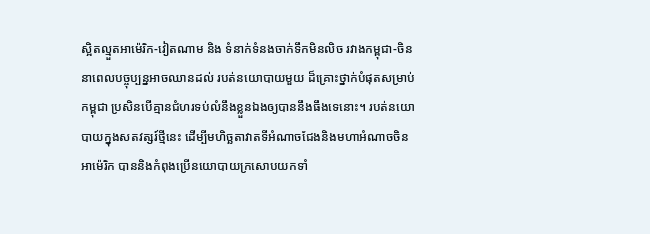ស្អិតល្មួតអាម៉េរិក-វៀតណាម និង ទំនាក់ទំនងចាក់ទឹកមិនលិច រវាងកម្ពុជា-ចិន នាពេលបច្ចុប្បន្នអាចឈានដល់ របត់នយោបាយមួយ ដ៏គ្រោះថ្នាក់បំផុតសម្រាប់កម្ពុជា ប្រសិនបើគ្មានជំហរទប់លំនឹងខ្លួនឯងឲ្យបាននឹងធឹងទេនោះ។ របត់នយោបាយក្នុងសតវត្សរ៍ថ្មីនេះ ដើម្បីមហិច្ឆតាវាតទីអំណាចជែងនិងមហាអំណាចចិន អាម៉េរិក បាននិងកំពុងប្រើនយោបាយក្រសោបយកទាំ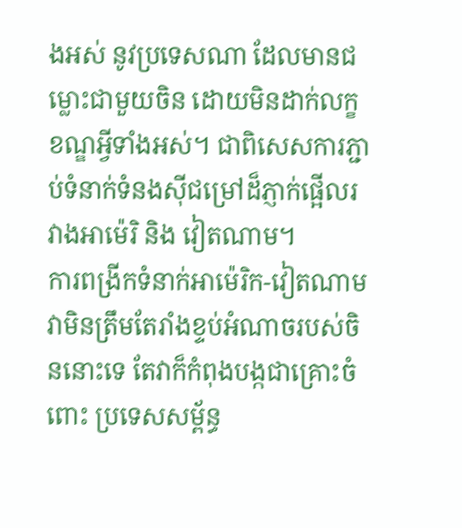ងអស់ នូវប្រទេសណា ដែលមានជម្លោះជាមួយចិន ដោយមិនដាក់លក្ខខណ្ឌអ្វីទាំងអស់។ ជាពិសេសការភ្ជាប់ទំនាក់ទំនងស៊ីជម្រៅដ៏ភ្ញាក់ផ្អើលរវាងអាម៉េរិ និង វៀតណាម។
ការពង្រីកទំនាក់អាម៉េរិក-វៀតណាម វាមិនត្រឹមតែរាំងខ្ទប់អំណាចរបស់ចិននោះទេ តែវាក៏កំពុងបង្កជាគ្រោះចំពោះ ប្រទេសសម្ព័ន្ធ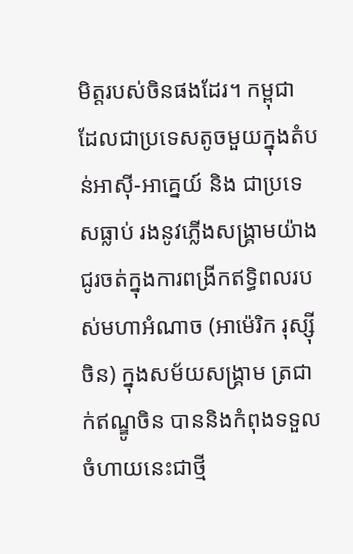មិត្តរបស់ចិនផងដែរ។ កម្ពុជា ដែលជាប្រទេសតូចមួយក្នុងតំបន់អាស៊ី-អាគ្នេយ៍ និង ជាប្រទេសធ្លាប់ រងនូវភ្លើងសង្រ្គាមយ៉ាងជូរចត់ក្នុងការពង្រីកឥទ្ធិពលរបស់មហាអំណាច (អាម៉េរិក រុស្ស៊ី ចិន) ក្នុងសម័យសង្រ្គាម ត្រជាក់ឥណ្ឌូចិន បាននិងកំពុងទទួលចំហាយនេះជាថ្មី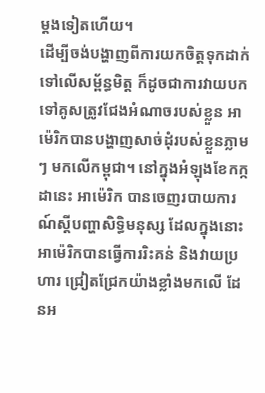ម្តងទៀតហើយ។
ដើម្បីចង់បង្ហាញពីការយកចិត្តទុកដាក់ទៅលើសម្ព័ន្ធមិត្ត ក៏ដូចជាការវាយបកទៅគូសត្រូវជែងអំណាចរបស់ខ្លួន អាម៉េរិកបានបង្ហាញសាច់ដុំរបស់ខ្លួនភ្លាមៗ មកលើកម្ពុជា។ នៅក្នុងអំឡុងខែកក្កដានេះ អាម៉េរិក បានចេញរបាយការណ៍ស្តីបញ្ហាសិទ្ធិមនុស្ស ដែលក្នុងនោះ អាម៉េរិកបានធ្វើការរិះគន់ និងវាយប្រហារ ជ្រៀតជ្រែកយ៉ាងខ្លាំងមកលើ ដែនអ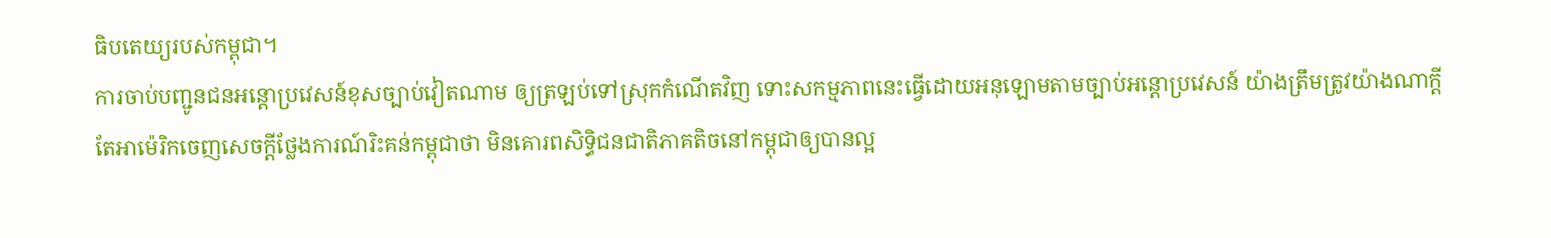ធិបតេយ្យរបស់កម្ពុជា។
ការចាប់បញ្ជូនជនអន្តោប្រវេសន៍ខុសច្បាប់វៀតណាម ឲ្យត្រឡប់ទៅស្រុកកំណើតវិញ ទោះសកម្មភាពនេះធ្វើដោយអនុឡោមតាមច្បាប់អន្តោប្រវេសន៍ យ៉ាងត្រឹមត្រូវយ៉ាងណាក្តី តែអាម៉េរិកចេញសេចក្តីថ្លែងការណ៍រិះគន់កម្ពុជាថា មិនគោរពសិទ្ធិជនជាតិភាគតិចនៅកម្ពុជាឲ្យបានល្អ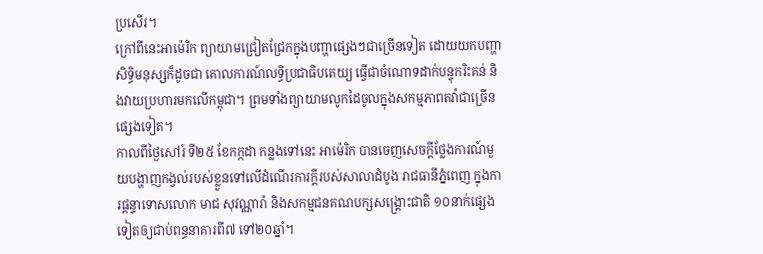ប្រសើរ។
ក្រៅពីនេះអាម៉េរិក ព្យាយាមជ្រៀតជ្រែកក្នុងបញ្ហាផ្សេងៗជាច្រើនទៀត ដោយយកបញ្ហាសិទ្ធិមនុស្សក៏ដូចជា គោលការណ៍លទ្ធិប្រជាធិបតេយ្យ ធ្វើជាចំណោទដាក់បន្ទុករិះគន់ និងវាយប្រហារមកលើកម្ពុជា។ ព្រមទាំងព្យាយាមលូកដៃចូលក្នុងសកម្មភាពតវ៉ាជាច្រើនផ្សេងទៀត។
កាលពីថ្ងៃសៅរ៍ ទី២៥ ខែកក្កដា កន្លងទៅនេះ អាម៉េរិក បានចេញសេចក្តីថ្លែងការណ៍មួយបង្ហាញកង្វល់របស់ខ្លួនទៅលើដំណើរការក្តីរបស់សាលាដំបូង រាជធានីភ្នំពេញ ក្នុងការផ្តន្ទាទោសលោក មាជ សុវណ្ណារ៉ា និងសកម្មជនគណបក្សសង្រ្គោះជាតិ ១០នាក់ផ្សេងទៀតឲ្យជាប់ពន្ធនាគារពី៧ ទៅ២០ឆ្នាំ។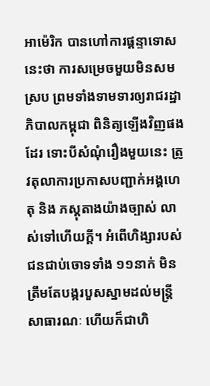អាម៉េរិក បានហៅការផ្តន្ទាទោសនេះថា ការសម្រេចមួយមិនសមស្រប ព្រមទាំងទាមទារឲ្យរាជរដ្ឋាភិបាលកម្ពុជា ពិនិត្យឡើងវិញផងដែរ ទោះបីសំណុំរឿងមួយនេះ ត្រូវតុលាការប្រកាសបញ្ជាក់អង្គហេតុ និង ភស្តុតាងយ៉ាងច្បាស់ លាស់ទៅហើយក្តី។ អំពើហិង្សារបស់ជនជាប់ចោទទាំង ១១នាក់ មិនត្រឹមតែបង្ករបួសស្នាមដល់មន្រ្តីសាធារណៈ ហើយក៏ជាហិ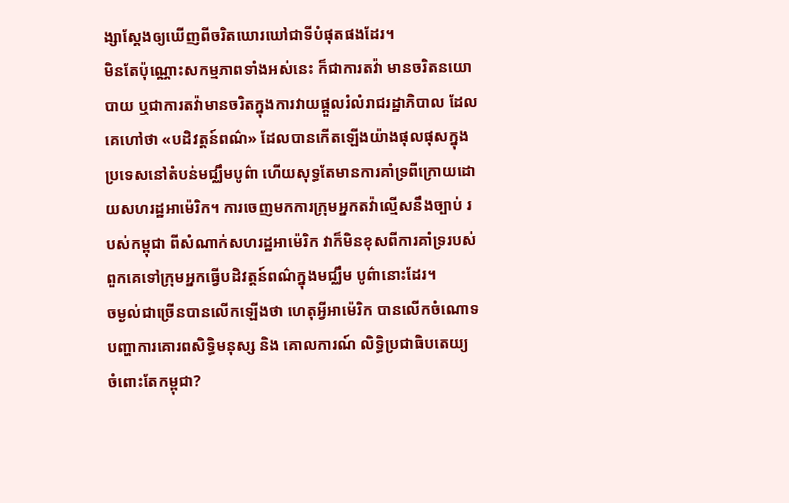ង្សាស្តែងឲ្យឃើញពីចរិតឃោរឃៅជាទីបំផុតផងដែរ។
មិនតែប៉ុណ្ណោះសកម្មភាពទាំងអស់នេះ ក៏ជាការតវ៉ា មានចរិតនយោបាយ ឬជាការតវ៉ាមានចរិតក្នុងការវាយផ្តួលរំលំរាជរដ្ឋាភិបាល ដែលគេហៅថា «បដិវត្តន៍ពណ៌» ដែលបានកើតឡើងយ៉ាងផុលផុសក្នុងប្រទេសនៅតំបន់មជ្ឈឹមបូព៌ា ហើយសុទ្ធតែមានការគាំទ្រពីក្រោយដោយសហរដ្ឋអាម៉េរិក។ ការចេញមកការក្រុមអ្នកតវ៉ាល្មើសនឹងច្បាប់ របស់កម្ពុជា ពីសំណាក់សហរដ្ឋអាម៉េរិក វាក៏មិនខុសពីការគាំទ្ររបស់ពួកគេទៅក្រុមអ្នកធ្វើបដិវត្តន៍ពណ៌ក្នុងមជ្ឈឹម បូព៌ានោះដែរ។
ចម្ងល់ជាច្រើនបានលើកឡើងថា ហេតុអ្វីអាម៉េរិក បានលើកចំណោទបញ្ហាការគោរពសិទ្ធិមនុស្ស និង គោលការណ៍ លិទ្ធិប្រជាធិបតេយ្យ ចំពោះតែកម្ពុជា?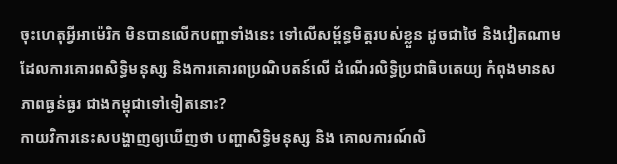ចុះហេតុអ្វីអាម៉េរិក មិនបានលើកបញ្ហាទាំងនេះ ទៅលើសម្ព័ន្ធមិត្តរបស់ខ្លួន ដូចជាថៃ និងវៀតណាម ដែលការគោរពសិទ្ធិមនុស្ស និងការគោរពប្រណិបតន៍លើ ដំណើរលិទ្ធិប្រជាធិបតេយ្យ កំពុងមានសភាពធ្ងន់ធ្ងរ ជាងកម្ពុជាទៅទៀតនោះ?
កាយវិការនេះសបង្ហាញឲ្យឃើញថា បញ្ហាសិទ្ធិមនុស្ស និង គោលការណ៍លិ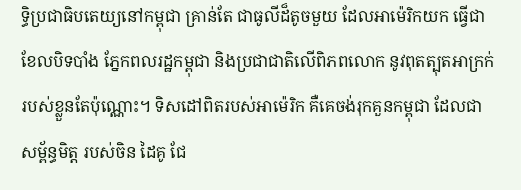ទ្ធិប្រជាធិបតេយ្យនៅកម្ពុជា គ្រាន់តែ ជាធូលីដ៏តូចមួយ ដែលអាម៉េរិកយក ធ្វើជាខែលបិទបាំង ភ្នែកពលរដ្ឋកម្ពុជា និងប្រជាជាតិលើពិភពលោក នូវពុតត្បុតអាក្រក់របស់ខ្លួនតែប៉ុណ្ណោះ។ ទិសដៅពិតរបស់អាម៉េរិក គឺគេចង់រុកគួនកម្ពុជា ដែលជាសម្ព័ន្ធមិត្ត របស់ចិន ដៃគូ ជែ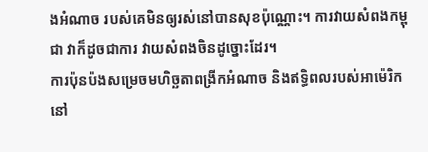ងអំណាច របស់គេមិនឲ្យរស់នៅបានសុខប៉ុណ្ណោះ។ ការវាយសំពងកម្ពុជា វាក៏ដូចជាការ វាយសំពងចិនដូច្នោះដែរ។
ការប៉ុនប៉ងសម្រេចមហិច្ឆតាពង្រីកអំណាច និងឥទ្ធិពលរបស់អាម៉េរិកនៅ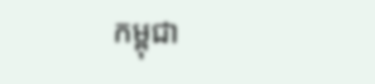កម្ពុជា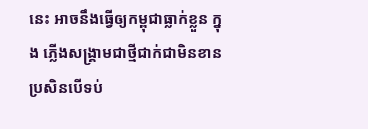នេះ អាចនឹងធ្វើឲ្យកម្ពុជាធ្លាក់ខ្លួន ក្នុង ភ្លើងសង្រ្គាមជាថ្មីជាក់ជាមិនខាន ប្រសិនបើទប់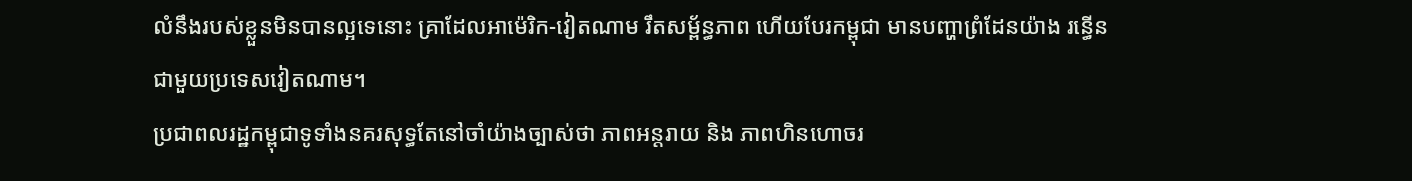លំនឹងរបស់ខ្លួនមិនបានល្អទេនោះ គ្រាដែលអាម៉េរិក-វៀតណាម រឹតសម្ព័ន្ធភាព ហើយបែរកម្ពុជា មានបញ្ហាព្រំដែនយ៉ាង រន្ធើនជាមួយប្រទេសវៀតណាម។
ប្រជាពលរដ្ឋកម្ពុជាទូទាំងនគរសុទ្ធតែនៅចាំយ៉ាងច្បាស់ថា ភាពអន្តរាយ និង ភាពហិនហោចរ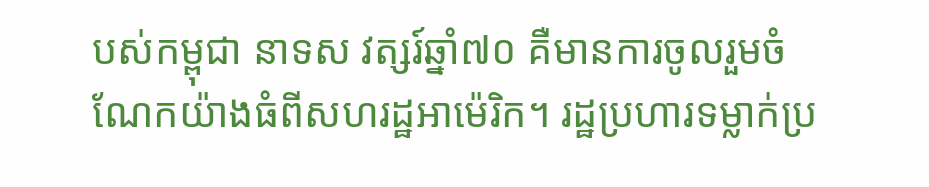បស់កម្ពុជា នាទស វត្សរ៍ឆ្នាំ៧០ គឺមានការចូលរួមចំណែកយ៉ាងធំពីសហរដ្ឋអាម៉េរិក។ រដ្ឋប្រហារទម្លាក់ប្រ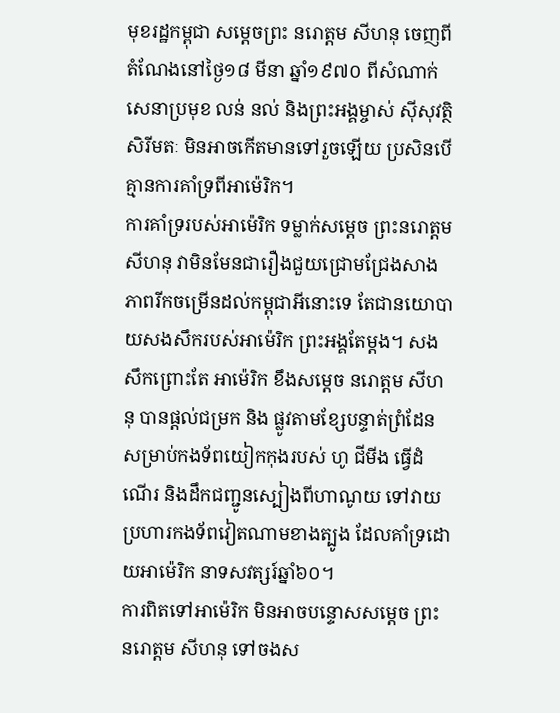មុខរដ្ឋកម្ពុជា សម្តេចព្រះ នរោត្តម សីហនុ ចេញពីតំណែងនៅថ្ងៃ១៨ មីនា ឆ្នាំ១៩៧០ ពីសំណាក់សេនាប្រមុខ លន់ នល់ និងព្រះអង្គម្ចាស់ ស៊ីសុវត្ថិ សិរីមតៈ មិនអាចកើតមានទៅរួចឡើយ ប្រសិនបើគ្មានការគាំទ្រពីអាម៉េរិក។
ការគាំទ្ររបស់អាម៉េរិក ទម្លាក់សម្តេច ព្រះនរោត្តម សីហនុ វាមិនមែនជារឿងជួយជ្រោមជ្រែងសាងភាពរីកចម្រើនដល់កម្ពុជាអីនោះទេ តែជានយោបាយសងសឹករបស់អាម៉េរិក ព្រះអង្គតែម្តង។ សងសឹកព្រោះតែ អាម៉េរិក ខឹងសម្តេច នរោត្តម សីហនុ បានផ្តល់ជម្រក និង ផ្លូវតាមខ្សែបន្ទាត់ព្រំដែនសម្រាប់កងទ័ពយៀកកុងរបស់ ហូ ជីមីង ធ្វើដំណើរ និងដឹកជញ្ជូនស្បៀងពីហាណូយ ទៅវាយប្រហារកងទ័ពវៀតណាមខាងត្បូង ដែលគាំទ្រដោយអាម៉េរិក នាទសវត្សរ៍ឆ្នាំ៦០។
ការពិតទៅអាម៉េរិក មិនអាចបន្ទោសសម្តេច ព្រះនរោត្តម សីហនុ ទៅចងស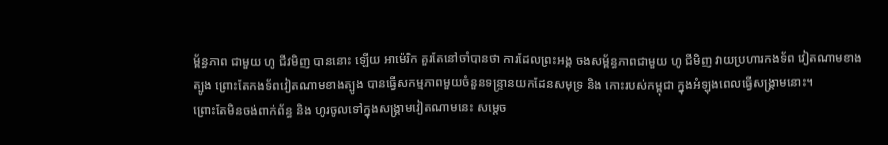ម្ព័ន្ធភាព ជាមួយ ហូ ជីវមិញ បាននោះ ឡើយ អាម៉េរិក គួរតែនៅចាំបានថា ការដែលព្រះអង្គ ចងសម្ព័ន្ធភាពជាមួយ ហូ ជីមិញ វាយប្រហារកងទ័ព វៀតណាមខាងត្បូង ព្រោះតែកងទ័ពវៀតណាមខាងត្បូង បានធ្វើសកម្មភាពមួយចំនួនទន្ទ្រានយកដែនសមុទ្រ និង កោះរបស់កម្ពុជា ក្នុងអំឡុងពេលធ្វើសង្រ្គាមនោះ។
ព្រោះតែមិនចង់ពាក់ព័ន្ធ និង ហូរចូលទៅក្នុងសង្រ្គាមវៀតណាមនេះ សម្តេច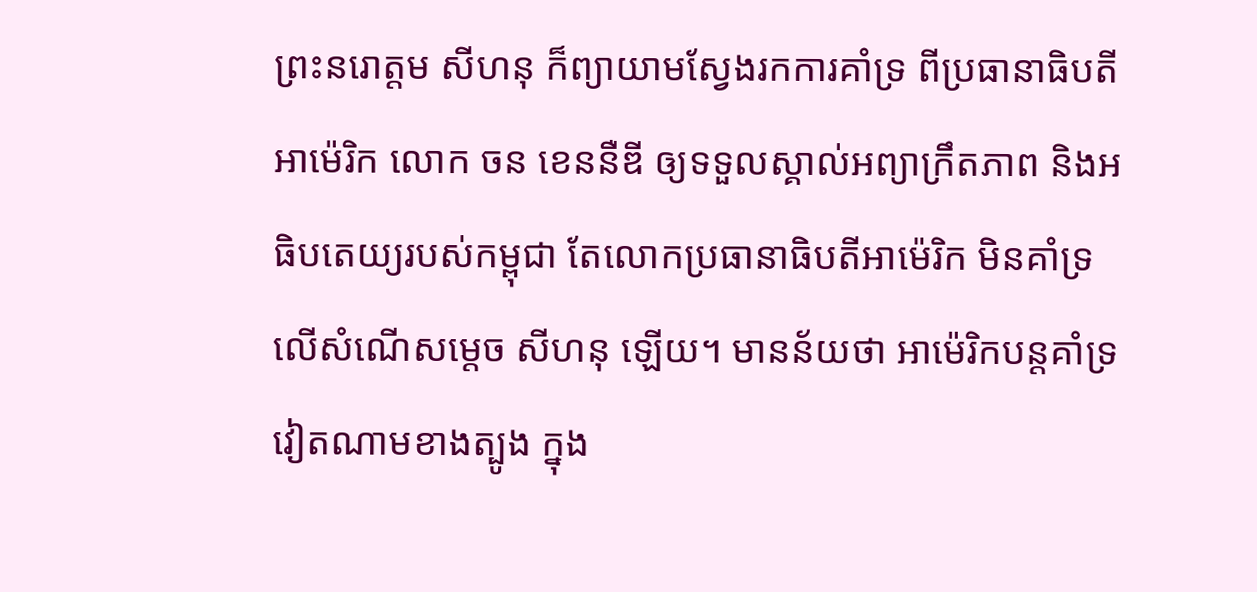ព្រះនរោត្តម សីហនុ ក៏ព្យាយាមស្វែងរកការគាំទ្រ ពីប្រធានាធិបតីអាម៉េរិក លោក ចន ខេននឺឌី ឲ្យទទួលស្គាល់អព្យាក្រឹតភាព និងអធិបតេយ្យរបស់កម្ពុជា តែលោកប្រធានាធិបតីអាម៉េរិក មិនគាំទ្រលើសំណើសម្តេច សីហនុ ឡើយ។ មានន័យថា អាម៉េរិកបន្តគាំទ្រវៀតណាមខាងត្បូង ក្នុង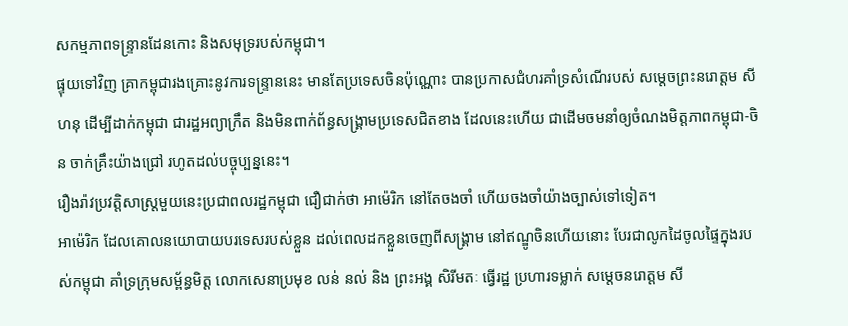សកម្មភាពទន្ទ្រានដែនកោះ និងសមុទ្ររបស់កម្ពុជា។
ផ្ទុយទៅវិញ គ្រាកម្ពុជារងគ្រោះនូវការទន្រ្ទាននេះ មានតែប្រទេសចិនប៉ុណ្ណោះ បានប្រកាសជំហរគាំទ្រសំណើរបស់ សម្តេចព្រះនរោត្តម សីហនុ ដើម្បីដាក់កម្ពុជា ជារដ្ឋអព្យាក្រឹត និងមិនពាក់ព័ន្ធសង្រ្គាមប្រទេសជិតខាង ដែលនេះហើយ ជាដើមចមនាំឲ្យចំណងមិត្តភាពកម្ពុជា-ចិន ចាក់គ្រឹះយ៉ាងជ្រៅ រហូតដល់បច្ចុប្បន្ននេះ។
រឿងរ៉ាវប្រវត្តិសាស្រ្តមួយនេះប្រជាពលរដ្ឋកម្ពុជា ជឿជាក់ថា អាម៉េរិក នៅតែចងចាំ ហើយចងចាំយ៉ាងច្បាស់ទៅទៀត។
អាម៉េរិក ដែលគោលនយោបាយបរទេសរបស់ខ្លួន ដល់ពេលដកខ្លួនចេញពីសង្រ្គាម នៅឥណ្ឌូចិនហើយនោះ បែរជាលូកដៃចូលផ្ទៃក្នុងរបស់កម្ពុជា គាំទ្រក្រុមសម្ព័ន្ធមិត្ត លោកសេនាប្រមុខ លន់ នល់ និង ព្រះអង្គ សិរីមតៈ ធ្វើរដ្ឋ ប្រហារទម្លាក់ សម្តេចនរោត្តម សី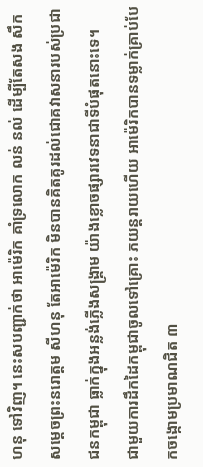ហនុ ទៅវិញ។ នេះសបញ្ជាក់ថា អាម៉េរិក គាំទ្រលោក លន់ នល់ ដើម្បីតែសង សឹកសម្តេចព្រះនរោត្តម សីហនុ តែអាម៉េរិក មិនបានគិតគូរដល់ជោគវាសនារបស់ប្រជាជនកម្ពុជា ធ្លាក់ក្នុងអន្លង់ភ្លើងសង្រ្គាម យ៉ាងខ្លោចផ្សារវេទនាជាទីបំផុតនោះទេ។
ជាមួយការដឹកដៃកម្ពុជាចូលទៅគ្រោះ ភយន្តរាយហើយ អាម៉េរិកបានទម្លាក់គ្រាប់បែកចង្កោមប្រមាណជិត ៣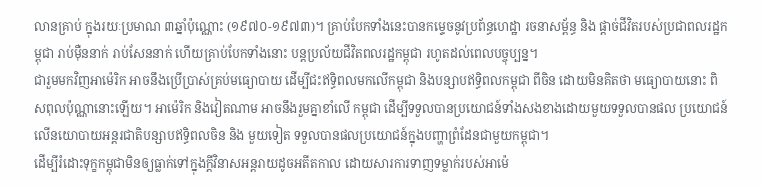លានគ្រាប់ ក្នុងរយៈប្រមាណ ៣ឆ្នាំប៉ុណ្ណោះ (១៩៧០-១៩៧៣)។ គ្រាប់បែកទាំងនេះបានកម្ទេចនូវប្រព័ន្ធហេដ្ឋា រចនាសម្ព័ន្ធ និង ផ្តាច់ជីវិតរបស់ប្រជាពលរដ្ឋកម្ពុជា រាប់ម៉ឺននាក់ រាប់សែននាក់ ហើយគ្រាប់បែកទាំងនោះ បន្តប្រល័យជីវិតពលរដ្ឋកម្ពុជា រហូតដល់ពេលបច្ចុប្បន្ន។
ជារួមមកវិញអាម៉េរិក អាចនឹងប្រើប្រាស់គ្រប់មធ្យោបាយ ដើម្បីជះឥទ្ធិពលមកលើកម្ពុជា និងបន្សាបឥទ្ធិពលកម្ពុជា ពីចិន ដោយមិនគិតថា មធ្យោបាយនោះ ពិសពុលប៉ុណ្ណានោះឡើយ។ អាម៉េរិក និងវៀតណាម អាចនឹងរួមគ្នាខាំលើ កម្ពុជា ដើម្បីទទួលបានប្រយោជន៍ទាំងសងខាងដោយមួយទទួលបានផល ប្រយោជន៍លើនយោបាយអន្តរជាតិបន្សាបឥទ្ធិពលចិន និង មួយទៀត ទទួលបានផលប្រយោជន៍ក្នុងបញ្ហាព្រំដែនជាមួយកម្ពុជា។
ដើម្បីរំដោះទុក្ខកម្ពុជាមិនឲ្យធ្លាក់ទៅក្នុងក្តីវិនាសអន្តរាយដូចអតីតកាល ដោយសារការទាញទម្លាក់របស់អាម៉េ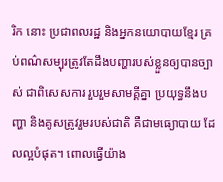រិក នោះ ប្រជាពលរដ្ឋ និងអ្នកនយោបាយខ្មែរ គ្រប់ពណ៌សម្បុរត្រូវតែដឹងបញ្ហារបស់ខ្លួនឲ្យបានច្បាស់ ជាពិសេសការ រួបរួមសាមគ្គីគ្នា ប្រយុទ្ធនឹងបញ្ហា និងគូសត្រូវរួមរបស់ជាតិ គឺជាមធ្យោបាយ ដែលល្អបំផុត។ ពោលធ្វើយ៉ាង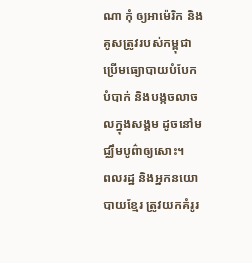ណា កុំ ឲ្យអាម៉េរិក និងគូសត្រូវរបស់កម្ពុជា ប្រើមធ្យោបាយបំបែកបំបាក់ និងបង្កចលាចលក្នុងសង្គម ដូចនៅមជ្ឈឹមបូព៌ាឲ្យសោះ។
ពលរដ្ឋ និងអ្នកនយោបាយខ្មែរ ត្រូវយកគំរូរ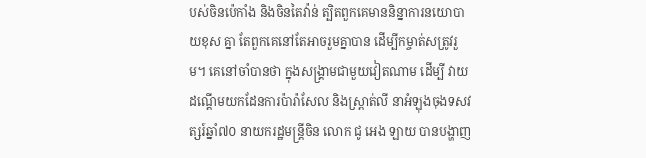បស់ចិនប៉េកាំង និងចិនតៃវ៉ាន់ ត្បិតពួកគេមាននិន្នាការនយោបាយខុស គ្នា តែពួកគេនៅតែអាចរួមគ្នាបាន ដើម្បីកម្ចាត់សត្រូវរួម។ គេនៅចាំបានថា ក្នុងសង្រ្គាមជាមួយវៀតណាម ដើម្បី វាយដណ្តើមយកដែនការប៉ារ៉ាសែល និងស្ព្រាត់លី នាអំឡុងចុងទសវត្សរ៍ឆ្នាំ៧០ នាយករដ្ឋមន្រ្តីចិន លោក ជូ អេង ឡាយ បានបង្ហាញ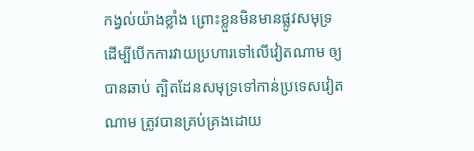កង្វល់យ៉ាងខ្លាំង ព្រោះខ្លួនមិនមានផ្លូវសមុទ្រ ដើម្បីបើកការវាយប្រហារទៅលើវៀតណាម ឲ្យ បានឆាប់ ត្បិតដែនសមុទ្រទៅកាន់ប្រទេសវៀតណាម ត្រូវបានគ្រប់គ្រងដោយ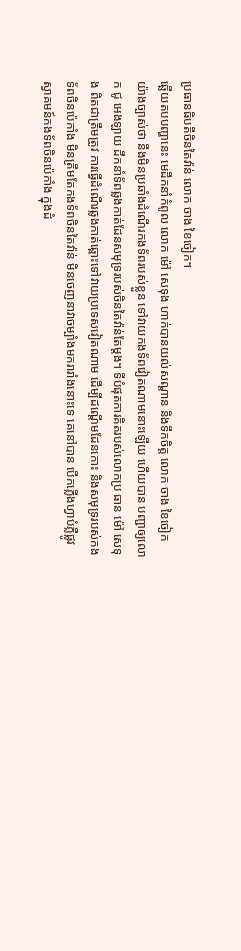ប្រធានធិបតីចិនតៃវ៉ាន់ លោក ចាង ខៃចៀក។
ឆ្ឆើយតបបញ្ហានេះ មេដឹកនាំកំពូល លោក ម៉ៅ សេទុង ហាក់បានយល់សណ្តាន និងទឹកចិត្ត លោក ចាង ខៃចៀក យ៉ាងច្បាស់ថា នឹងមិនប្រឆាំងដំណើរកងទ័ពរបស់ខ្លួន ទៅវាយកងទ័ពវៀតណាមនោះឡើយ ហើយបាន បញ្ជាឲ្យលោក ជូ អេងឡាយ ដឹកនាំទ័ពឆ្លងកាត់ដែនសមុទ្ររបស់ចិនតៃវ៉ាន់តែម្តង។ ទីបំផុតការគិតរបស់លោកប្រ ធាន ម៉ៅ សេទុង ពិតជាត្រឹមត្រូវ ការធ្វើដំណើរឆ្លងកាត់ឆ្ពោះទៅវាយប្រទេសវៀតណាម ដើម្បីដណ្តើមដែនកោះ និងសមុទ្ររបស់កងទ័ពចិនប៉េកាំង មិនត្រឹមតែកងទ័ពចិនតៃវ៉ាន់ មិនចេញនាវាចម្បាំងមករារាំងនោះទេ គេនៅបាន បើកភ្លើងហ្វាបំភ្លឺផ្លូវស្វាគមន៍កងទ័ពចិនប៉េកាំង ក្នុងដំ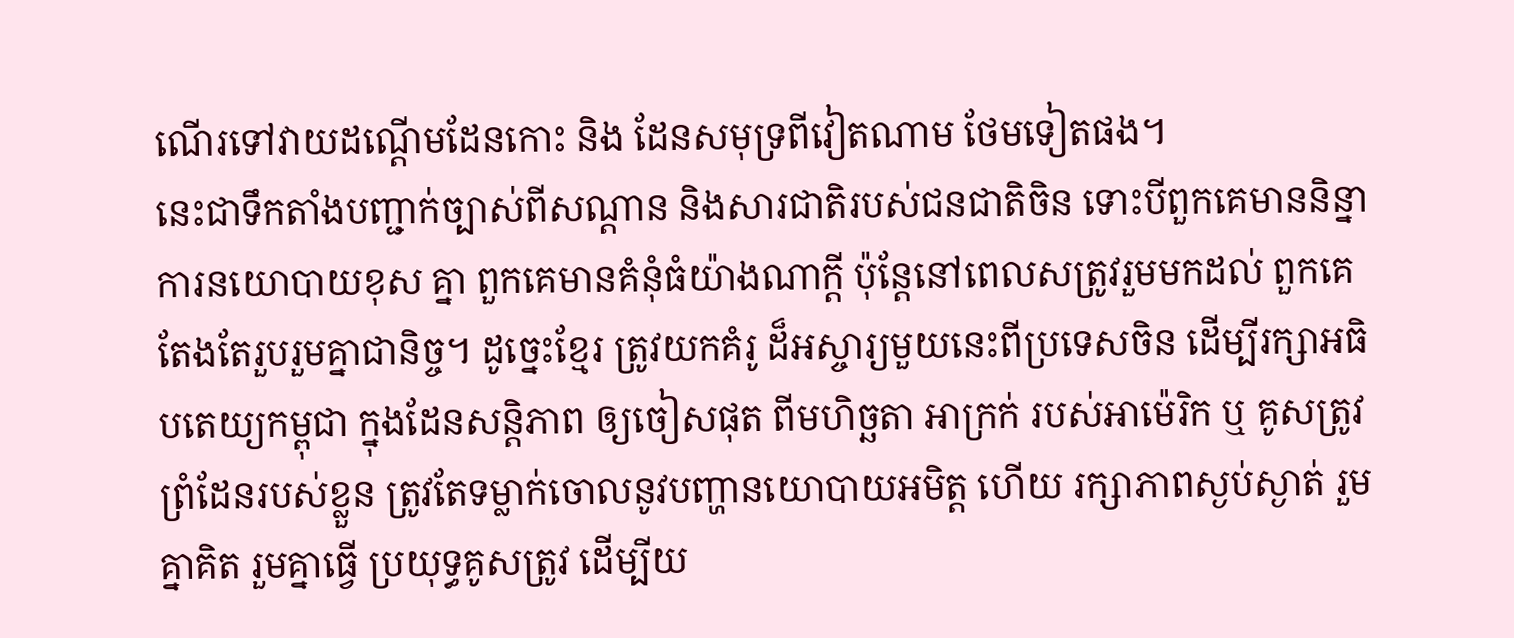ណើរទៅវាយដណ្តើមដែនកោះ និង ដែនសមុទ្រពីវៀតណាម ថែមទៀតផង។
នេះជាទឹកតាំងបញ្ជាក់ច្បាស់ពីសណ្តាន និងសារជាតិរបស់ជនជាតិចិន ទោះបីពួកគេមាននិន្នាការនយោបាយខុស គ្នា ពួកគេមានគំនុំធំយ៉ាងណាក្តី ប៉ុន្តែនៅពេលសត្រូវរួមមកដល់ ពួកគេតែងតែរួបរួមគ្នាជានិច្ច។ ដូច្នេះខ្មែរ ត្រូវយកគំរូ ដ៏អស្ចារ្យមួយនេះពីប្រទេសចិន ដើម្បីរក្សាអធិបតេយ្យកម្ពុជា ក្នុងដែនសន្តិភាព ឲ្យចៀសផុត ពីមហិច្ឆតា អាក្រក់ របស់អាម៉េរិក ឬ គូសត្រូវព្រំដែនរបស់ខ្លួន ត្រូវតែទម្លាក់ចោលនូវបញ្ហានយោបាយអមិត្ត ហើយ រក្សាភាពស្ងប់ស្ងាត់ រួម គ្នាគិត រួមគ្នាធ្វើ ប្រយុទ្ធគូសត្រូវ ដើម្បីយ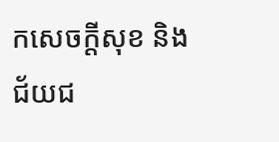កសេចក្តីសុខ និងជ័យជ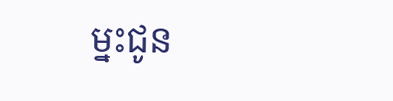ម្នះជូន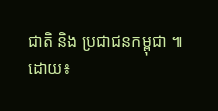ជាតិ និង ប្រជាជនកម្ពុជា ៕
ដោយ៖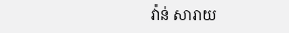វ៉ាន់ សារាយ